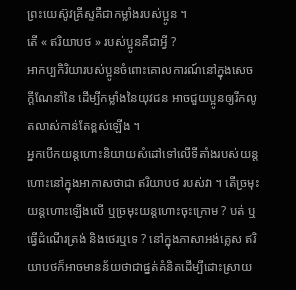ព្រះយេស៊ូវគ្រីស្ទគឺជាកម្លាំងរបស់ប្អូន ។
តើ « ឥរិយាបថ » របស់ប្អូនគឺជាអ្វី ?
អាកប្បកិរិយារបស់ប្អូនចំពោះគោលការណ៍នៅក្នុងសេចក្តីណែនាំនៃ ដើម្បីកម្លាំងនៃយុវជន អាចជួយប្អូនឲ្យរីកលូតលាស់កាន់តែខ្ពស់ឡើង ។
អ្នកបើកយន្តហោះនិយាយសំដៅទៅលើទីតាំងរបស់យន្តហោះនៅក្នុងអាកាសថាជា ឥរិយាបថ របស់វា ។ តើច្រមុះយន្តហោះឡើងលើ ឬច្រមុះយន្តហោះចុះក្រោម ? បត់ ឬធ្វើដំណើរត្រង់ និងថេរឬទេ ? នៅក្នុងភាសាអង់គ្លេស ឥរិយាបថក៏អាចមានន័យថាជាផ្នត់គំនិតដើម្បីដោះស្រាយ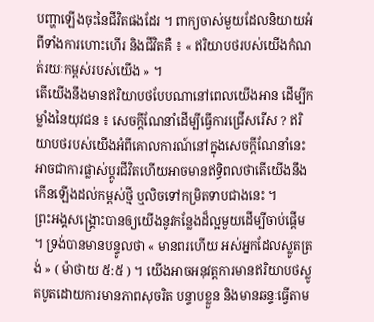បញ្ហាឡើងចុះនៃជីវិតផងដែរ ។ ពាក្យចាស់មួយដែលនិយាយអំពីទាំងការហោះហើរ និងជីវិតគឺ ៖ « ឥរិយាបថរបស់យើងកំណត់រយៈកម្ពស់របស់យើង » ។
តើយើងនឹងមានឥរិយាបថបែបណានៅពេលយើងអាន ដើម្បីកម្លាំងនៃយុវជន ៖ សេចក្តីណែនាំដើម្បីធ្វើការជ្រើសរើស ? ឥរិយាបថរបស់យើងអំពីគោលការណ៍នៅក្នុងសេចក្តីណែនាំនេះអាចជាការផ្លាស់ប្ដូរជីវិតហើយអាចមានឥទ្ធិពលថាតើយើងនឹងកើនឡើងដល់កម្ពស់ថ្មី ឬលិចទៅកម្រិតទាបជាងនេះ ។
ព្រះអង្គសង្គ្រោះបានឲ្យយើងនូវកន្លែងដ៏ល្អមួយដើម្បីចាប់ផ្តើម ។ ទ្រង់បានមានបន្ទូលថា « មានពរហើយ អស់អ្នកដែលស្លូតត្រង់ » ( ម៉ាថាយ ៥:៥ ) ។ យើងអាចអនុវត្តការមានឥរិយាបថស្លូតបូតដោយការមានភាពសុចរិត បន្ទាបខ្លួន និងមានឆន្ទៈធ្វើតាម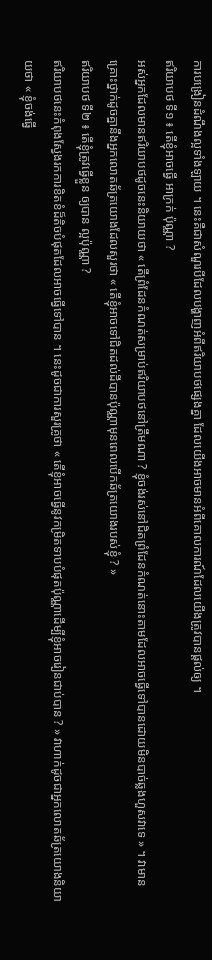ការបង្រៀនដំណឹងល្អទាំងឡាយ ។ នេះគឺជាសំណួរបីដែលបង្ហាញអំពីឥរិយាបថផ្សេងគ្នា ដែលយើងអាចមានអំពីគោលការណ៍ដែលយើងត្រូវបានផ្តល់ឲ្យ ។
ឥរិយាបថ ទី១ ៖ តើខ្ញុំអាចធ្វើ អាក្រក់ ប៉ុណ្ណា ?
អស់អ្នកដែលមានឥរិយាបថដូចនេះនិយាយថា « តើព្រំដែនកំណត់សម្រាប់ឥរិយាបថនៅត្រឹមណា ? ខ្ញុំចង់រស់នៅជិតព្រំដែនកំណត់នោះតាមដែលអាចធ្វើទៅបានដោយមិនបាច់ឆ្លងហួសវាទេ » ។ វាមានគ្រោះថ្នាក់ដូចគ្នានឹងអ្នកលោតឆ័ត្រយោងដែលសួរថា « តើខ្ញុំអាចទៅជិតដល់ដីបានប៉ុណ្ណាមុនពេលបើកឆ័ត្រយោងរបស់ខ្ញុំ ? »
ឥរិយាបថ ទី២ ៖ តើខ្ញុំត្រូវធ្វើខ្លួន ឲ្យបាន ល្អប៉ុណ្ណា ?
ឥរិយាបថនេះកំពុងស្វែងរកការខិតខំដ៏តិចបំផុតដែលអាចធ្វើទៅបាន ។ នេះដូចជាការសួរគ្រូថា « តើខ្ញុំអាចធ្វើនូវកម្រិតទាបបំផុតប៉ុណ្ណាដើម្បីខ្ញុំអាចរៀនជាប់បាន ? » វាហាក់ដូចជាអ្នកលោតឆ័ត្រយោងនិយាយថា « ខ្ញុំចង់ធ្វើ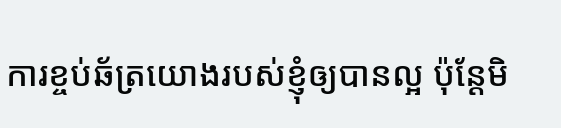ការខ្ចប់ឆ័ត្រយោងរបស់ខ្ញុំឲ្យបានល្អ ប៉ុន្តែមិ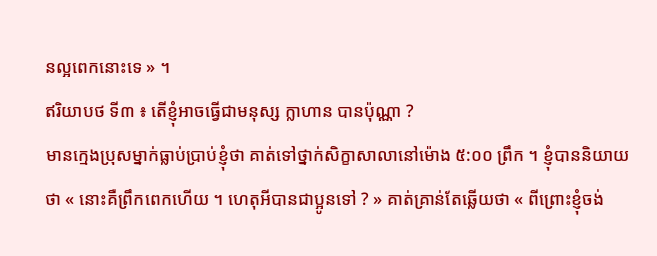នល្អពេកនោះទេ » ។
ឥរិយាបថ ទី៣ ៖ តើខ្ញុំអាចធ្វើជាមនុស្ស ក្លាហាន បានប៉ុណ្ណា ?
មានក្មេងប្រុសម្នាក់ធ្លាប់ប្រាប់ខ្ញុំថា គាត់ទៅថ្នាក់សិក្ខាសាលានៅម៉ោង ៥:០០ ព្រឹក ។ ខ្ញុំបាននិយាយថា « នោះគឺព្រឹកពេកហើយ ។ ហេតុអីបានជាប្អូនទៅ ? » គាត់គ្រាន់តែឆ្លើយថា « ពីព្រោះខ្ញុំចង់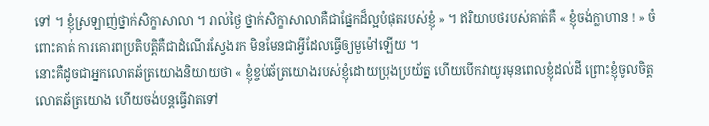ទៅ ។ ខ្ញុំស្រឡាញ់ថ្នាក់សិក្ខាសាលា ។ រាល់ថ្ងៃ ថ្នាក់សិក្ខាសាលាគឺជាផ្នែកដ៏ល្អបំផុតរបស់ខ្ញុំ » ។ ឥរិយាបថរបស់គាត់គឺ « ខ្ញុំចង់ក្លាហាន ! » ចំពោះគាត់ ការគោរពប្រតិបត្តិគឺជាដំណើរស្វែងរក មិនមែនជាអ្វីដែលធ្វើឲ្យមួម៉ៅឡើយ ។
នោះគឺដូចជាអ្នកលោតឆ័ត្រយោងនិយាយថា « ខ្ញុំខ្ចប់ឆ័ត្រយោងរបស់ខ្ញុំដោយប្រុងប្រយ័ត្ន ហើយបើកវាយូរមុនពេលខ្ញុំដល់ដី ព្រោះខ្ញុំចូលចិត្តលោតឆ័ត្រយោង ហើយចង់បន្តធ្វើវាតទៅ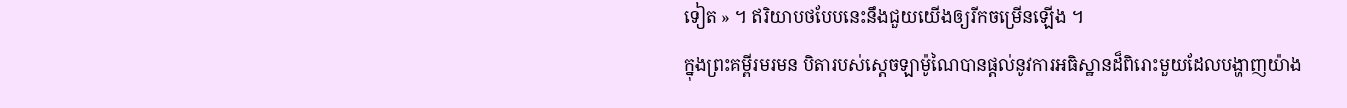ទៀត » ។ ឥរិយាបថបែបនេះនឹងជួយយើងឲ្យរីកចម្រើនឡើង ។
ក្នុងព្រះគម្ពីរមរមន បិតារបស់ស្ដេចឡាម៉ូណៃបានផ្តល់នូវការអធិស្ឋានដ៏ពិរោះមួយដែលបង្ហាញយ៉ាង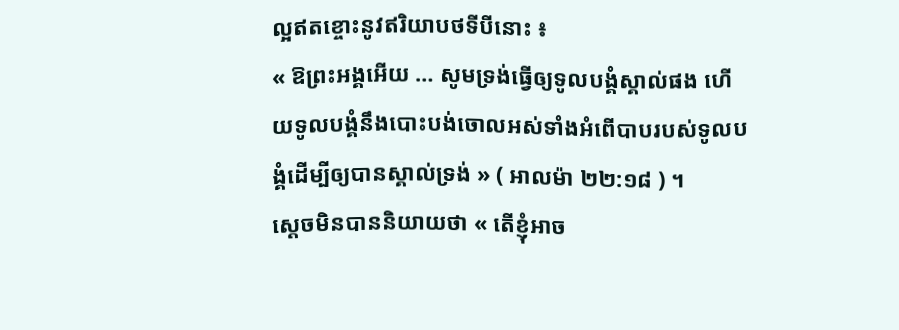ល្អឥតខ្ចោះនូវឥរិយាបថទីបីនោះ ៖
« ឱព្រះអង្គអើយ … សូមទ្រង់ធ្វើឲ្យទូលបង្គំស្គាល់ផង ហើយទូលបង្គំនឹងបោះបង់ចោលអស់ទាំងអំពើបាបរបស់ទូលបង្គំដើម្បីឲ្យបានស្គាល់ទ្រង់ » ( អាលម៉ា ២២:១៨ ) ។
ស្ដេចមិនបាននិយាយថា « តើខ្ញុំអាច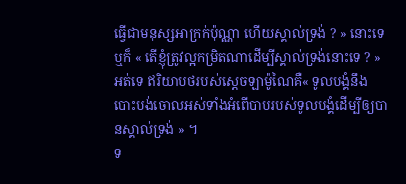ធ្វើជាមនុស្សអាក្រក់ប៉ុណ្ណា ហើយស្គាល់ទ្រង់ ? » នោះទេ ឬក៏ « តើខ្ញុំត្រូវល្អកម្រិតណាដើម្បីស្គាល់ទ្រង់នោះទេ ? » អត់ទេ ឥរិយាបថរបស់សេ្តចឡាម៉ូណៃគឺ« ទូលបង្គំនឹងបោះបង់ចោលអស់ទាំងអំពើបាបរបស់ទូលបង្គំដើម្បីឲ្យបានស្គាល់ទ្រង់ » ។
ទ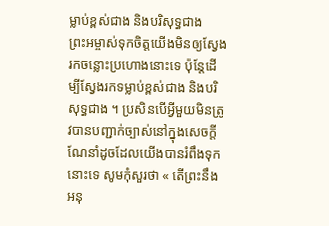ម្លាប់ខ្ពស់ជាង និងបរិសុទ្ធជាង
ព្រះអម្ចាស់ទុកចិត្តយើងមិនឲ្យស្វែងរកចន្លោះប្រហោងនោះទេ ប៉ុន្តែដើម្បីស្វែងរកទម្លាប់ខ្ពស់ជាង និងបរិសុទ្ធជាង ។ ប្រសិនបើអ្វីមួយមិនត្រូវបានបញ្ជាក់ច្បាស់នៅក្នុងសេចក្តីណែនាំដូចដែលយើងបានរំពឹងទុកនោះទេ សូមកុំសួរថា « តើព្រះនឹងអនុ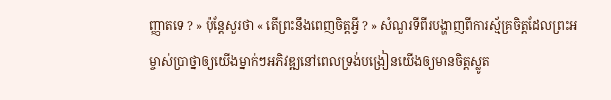ញ្ញាតទេ ? » ប៉ុន្តែសួរថា « តើព្រះនឹងពេញចិត្តអ្វី ? » សំណួរទីពីរបង្ហាញពីការស្ម័គ្រចិត្តដែលព្រះអម្ចាស់ប្រាថ្នាឲ្យយើងម្នាក់ៗអភិវឌ្ឍនៅពេលទ្រង់បង្រៀនយើងឲ្យមានចិត្តស្លូត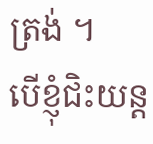ត្រង់ ។
បើខ្ញុំជិះយន្ត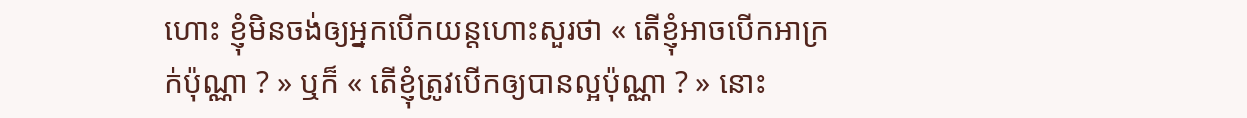ហោះ ខ្ញុំមិនចង់ឲ្យអ្នកបើកយន្តហោះសួរថា « តើខ្ញុំអាចបើកអាក្រក់ប៉ុណ្ណា ? » ឬក៏ « តើខ្ញុំត្រូវបើកឲ្យបានល្អប៉ុណ្ណា ? » នោះ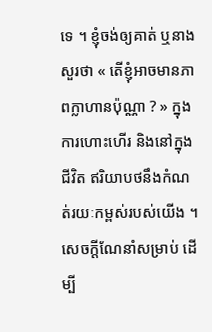ទេ ។ ខ្ញុំចង់ឲ្យគាត់ ឬនាងសួរថា « តើខ្ញុំអាចមានភាពក្លាហានប៉ុណ្ណា ? » ក្នុងការហោះហើរ និងនៅក្នុងជីវិត ឥរិយាបថនឹងកំណត់រយៈកម្ពស់របស់យើង ។ សេចក្តីណែនាំសម្រាប់ ដើម្បី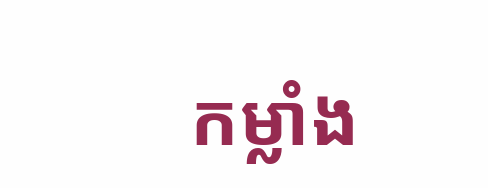កម្លាំង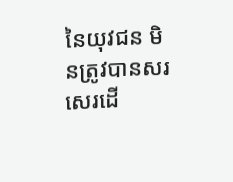នៃយុវជន មិនត្រូវបានសរសេរដើ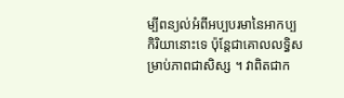ម្បីពន្យល់អំពីអប្បបរមានៃអាកប្បកិរិយានោះទេ ប៉ុន្តែជាគោលលទ្ធិសម្រាប់ភាពជាសិស្ស ។ វាពិតជាក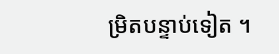ម្រិតបន្ទាប់ទៀត ។